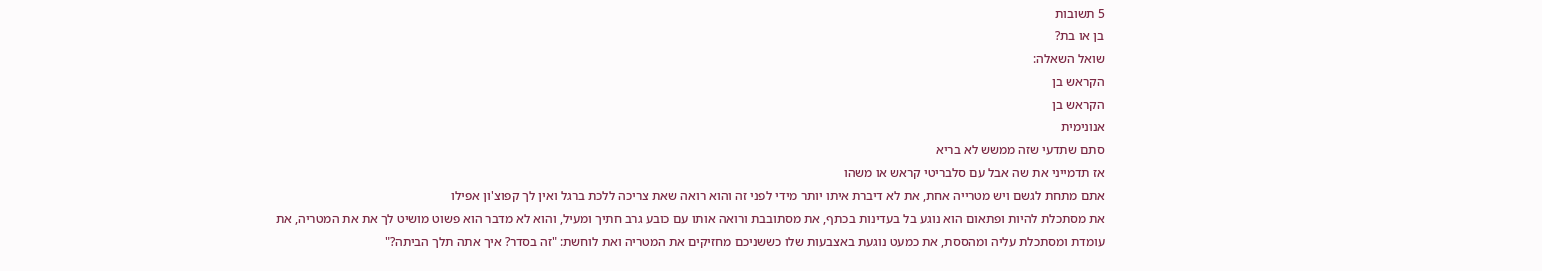5 תשובות
בן או בת?
שואל השאלה:
הקראש בן
הקראש בן
אנונימית
סתם שתדעי שזה ממשש לא בריא
אז תדמייני את שה אבל עם סלבריטי קראש או משהו
אתם מתחת לגשם ויש מטרייה אחת, את לא דיברת איתו יותר מידי לפני זה והוא רואה שאת צריכה ללכת ברגל ואין לך קפוצ'ון אפילו
את מסתכלת להיות ופתאום הוא נוגע בל בעדינות בכתף, את מסתובבת ורואה אותו עם כובע גרב חתיך ומעיל, והוא לא מדבר הוא פשוט מושיט לך את את המטריה, את עומדת ומסתכלת עליה ומהססת, את כמעט נוגעת באצבעות שלו כששניכם מחזיקים את המטריה ואת לוחשת: "זה בסדר? איך אתה תלך הביתה?"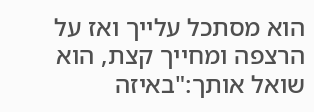הוא מסתכל עלייך ואז על הרצפה ומחייך קצת, הוא שואל אותך:"באיזה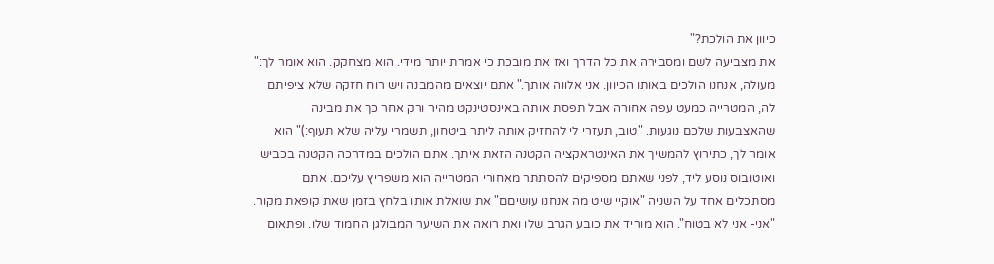כיוון את הולכת?"
את מצביעה לשם ומסבירה את כל הדרך ואז את מובכת כי אמרת יותר מידי. הוא מצחקק. הוא אומר לך:" מעולה, אנחנו הולכים באותו הכיוון. אני אלווה אותך." אתם יוצאים מהמבנה ויש רוח חזקה שלא ציפיתם לה, המטרייה כמעט עפה אחורה אבל תפסת אותה באינסטינקט מהיר ורק אחר כך את מבינה שהאצבעות שלכם נוגעות. "טוב, תעזרי לי להחזיק אותה ליתר ביטחון, תשמרי עליה שלא תעוף:)" הוא אומר לך, כתירוץ להמשיך את האינטראקציה הקטנה הזאת איתך. אתם הולכים במדרכה הקטנה בכביש ואוטובוס נוסע ליד, לפני שאתם מספיקים להסתתר מאחורי המטרייה הוא משפריץ עליכם. אתם מסתכלים אחד על השניה "אוקיי שיט מה אנחנו עושיםם" את שואלת אותו בלחץ בזמן שאת קופאת מקור. "אני- אני לא בטוח". הוא מוריד את כובע הגרב שלו ואת רואה את השיער המבולגן החמוד שלו. ופתאום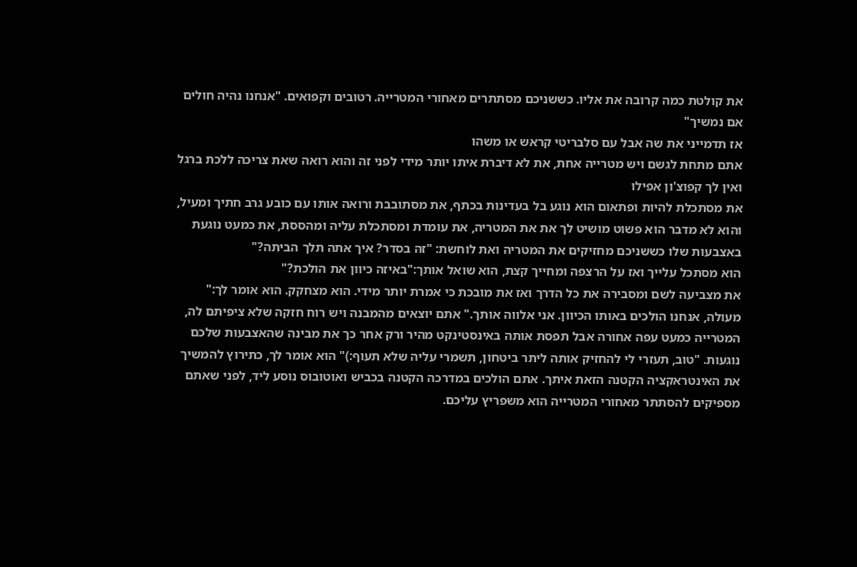את קולטת כמה קרובה את אליו. כששניכם מסתתרים מאחורי המטרייה. רטובים וקפואים. "אנחנו נהיה חולים אם נמשיך"
אז תדמייני את שה אבל עם סלבריטי קראש או משהו
אתם מתחת לגשם ויש מטרייה אחת, את לא דיברת איתו יותר מידי לפני זה והוא רואה שאת צריכה ללכת ברגל ואין לך קפוצ'ון אפילו
את מסתכלת להיות ופתאום הוא נוגע בל בעדינות בכתף, את מסתובבת ורואה אותו עם כובע גרב חתיך ומעיל, והוא לא מדבר הוא פשוט מושיט לך את את המטריה, את עומדת ומסתכלת עליה ומהססת, את כמעט נוגעת באצבעות שלו כששניכם מחזיקים את המטריה ואת לוחשת: "זה בסדר? איך אתה תלך הביתה?"
הוא מסתכל עלייך ואז על הרצפה ומחייך קצת, הוא שואל אותך:"באיזה כיוון את הולכת?"
את מצביעה לשם ומסבירה את כל הדרך ואז את מובכת כי אמרת יותר מידי. הוא מצחקק. הוא אומר לך:" מעולה, אנחנו הולכים באותו הכיוון. אני אלווה אותך." אתם יוצאים מהמבנה ויש רוח חזקה שלא ציפיתם לה, המטרייה כמעט עפה אחורה אבל תפסת אותה באינסטינקט מהיר ורק אחר כך את מבינה שהאצבעות שלכם נוגעות. "טוב, תעזרי לי להחזיק אותה ליתר ביטחון, תשמרי עליה שלא תעוף:)" הוא אומר לך, כתירוץ להמשיך את האינטראקציה הקטנה הזאת איתך. אתם הולכים במדרכה הקטנה בכביש ואוטובוס נוסע ליד, לפני שאתם מספיקים להסתתר מאחורי המטרייה הוא משפריץ עליכם.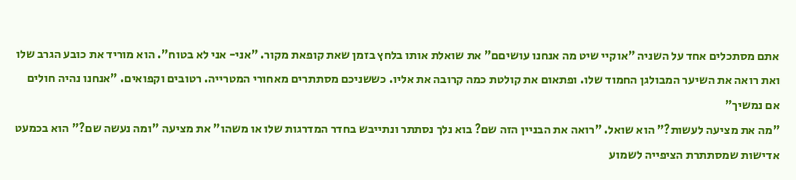אתם מסתכלים אחד על השניה "אוקיי שיט מה אנחנו עושיםם" את שואלת אותו בלחץ בזמן שאת קופאת מקור. "אני- אני לא בטוח". הוא מוריד את כובע הגרב שלו ואת רואה את השיער המבולגן החמוד שלו. ופתאום את קולטת כמה קרובה את אליו. כששניכם מסתתרים מאחורי המטרייה. רטובים וקפואים. "אנחנו נהיה חולים אם נמשיך"
"מה את מציעה לעשות?" הוא שואל. "רואה את הבניין הזה שם? בוא נלך נסתתר ונתייבש בחדר המדרגות שלו או משהו" את מציעה "ומה נעשה שם?" הוא בכמעט אדישות שמסתתרת הציפייה לשמוע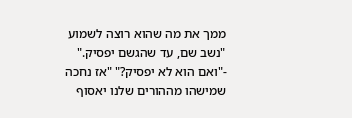ממך את מה שהוא רוצה לשמוע "נשב שם, עד שהגשם יפסיק." -"ואם הוא לא יפסיק?" "אז נחכה שמישהו מההורים שלנו יאסוף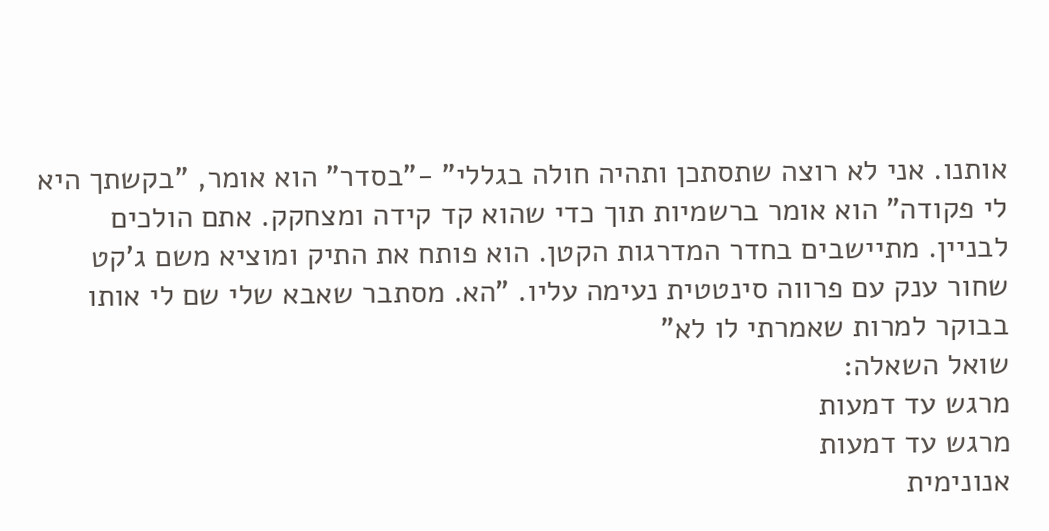אותנו. אני לא רוצה שתסתכן ותהיה חולה בגללי" -"בסדר" הוא אומר, "בקשתך היא לי פקודה" הוא אומר ברשמיות תוך כדי שהוא קד קידה ומצחקק. אתם הולכים לבניין. מתיישבים בחדר המדרגות הקטן. הוא פותח את התיק ומוציא משם ג'קט שחור ענק עם פרווה סינטטית נעימה עליו. "הא. מסתבר שאבא שלי שם לי אותו בבוקר למרות שאמרתי לו לא"
שואל השאלה:
מרגש עד דמעות
מרגש עד דמעות
אנונימית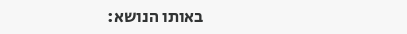באותו הנושא: